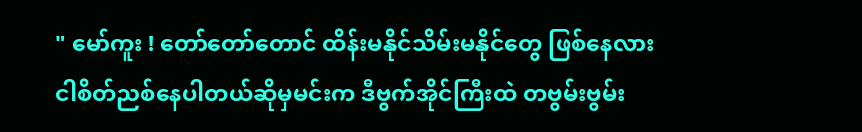" မော်ကူး ! တော်တော်တောင် ထိန်းမနိုင်သိမ်းမနိုင်တွေ ဖြစ်နေလား
ငါစိတ်ညစ်နေပါတယ်ဆိုမှမင်းက ဒီဗွက်အိုင်ကြီးထဲ တဗွမ်းဗွမ်း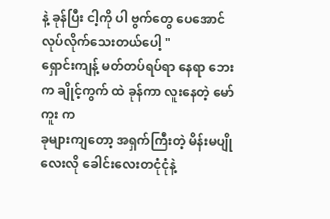နဲ့ ခုန်ပြီး ငါ့ကို ပါ ဗွက်တွေ ပေအောင် လုပ်လိုက်သေးတယ်ပေါ့ "
ရှောင်းကျန့် မတ်တပ်ရပ်ရာ နေရာ ဘေးက ချိုင့်ကွက် ထဲ ခုန်ကာ လူးနေတဲ့ မော်ကူး က
ခုများကျတော့ အရှက်ကြီးတဲ့ မိန်းမပျိုလေးလို ခေါင်းလေးတငုံငုံနဲ့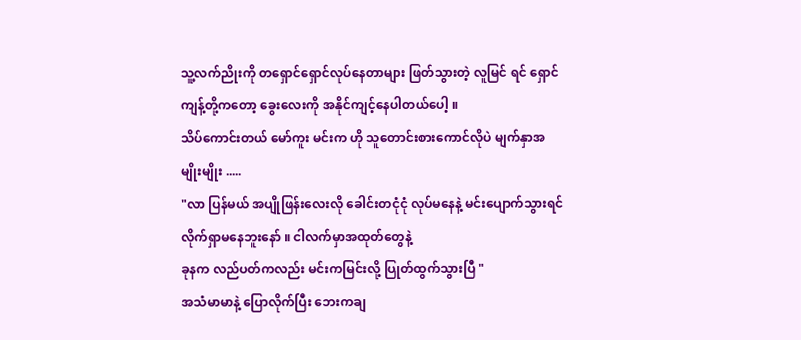သူ့လက်ညိုးကို တရှောင်ရှောင်လုပ်နေတာများ ဖြတ်သွားတဲ့ လူမြင် ရင် ရှောင်ကျန့်တို့ကတော့ ခွေးလေးကို အနိုင်ကျင့်နေပါတယ်ပေါ့ ။
သိပ်ကောင်းတယ် မော်ကူး မင်းက ဟို သူတောင်းစားကောင်လိုပဲ မျက်နှာအမျိုးမျိုး .....
"လာ ပြန်မယ် အပျိုဖြန်းလေးလို ခေါင်းတငုံငုံ လုပ်မနေနဲ့ မင်းပျောက်သွားရင် လိုက်ရှာမနေဘူးနော် ။ ငါလက်မှာအထုတ်တွေနဲ့
ခုနက လည်ပတ်ကလည်း မင်းကမြင်းလို့ ပြုတ်ထွက်သွားပြီ "
အသံမာမာနဲ့ ပြောလိုက်ပြီး ဘေးကချ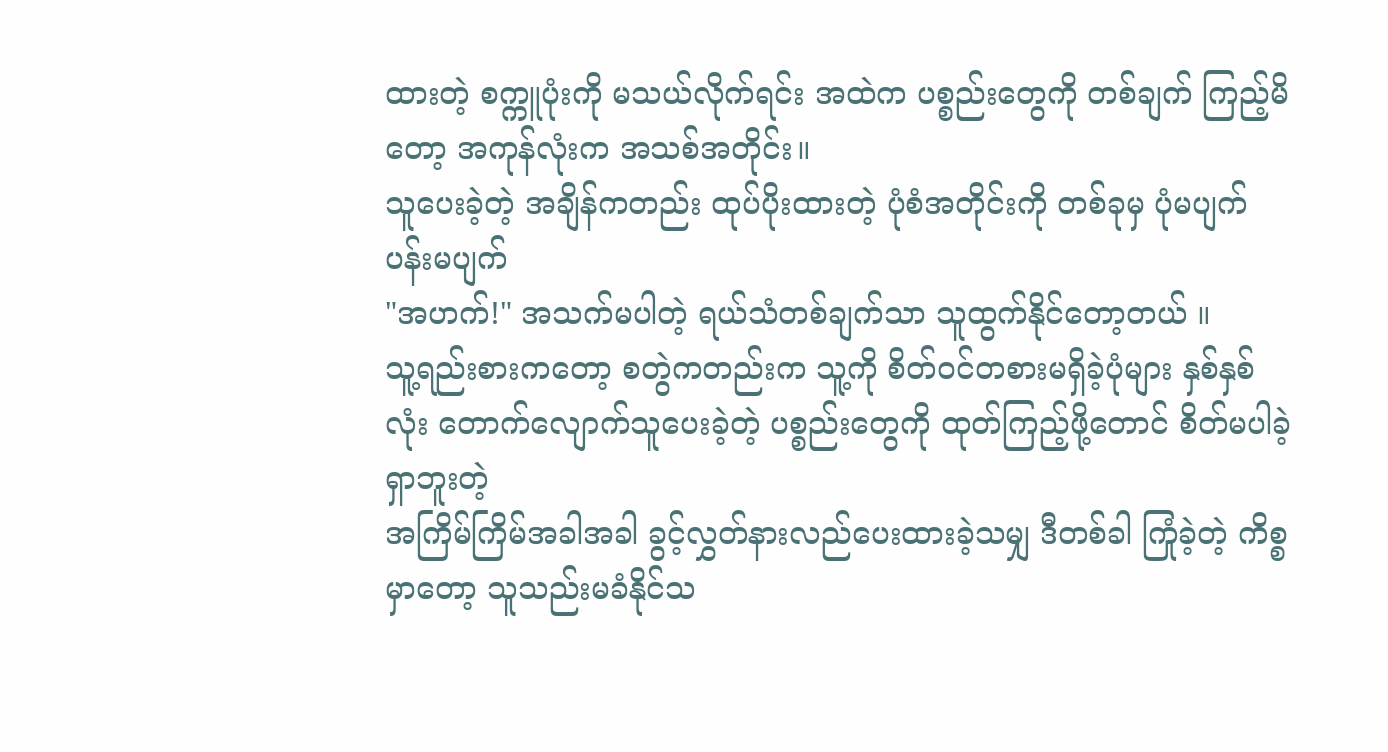ထားတဲ့ စက္ကူပုံးကို မသယ်လိုက်ရင်း အထဲက ပစ္စည်းတွေကို တစ်ချက် ကြည့်မိတော့ အကုန်လုံးက အသစ်အတိုင်း။
သူပေးခဲ့တဲ့ အချိန်ကတည်း ထုပ်ပိုးထားတဲ့ ပုံစံအတိုင်းကို တစ်ခုမှ ပုံမပျက်ပန်းမပျက်
"အဟက်!" အသက်မပါတဲ့ ရယ်သံတစ်ချက်သာ သူထွက်နိုင်တော့တယ် ။
သူ့ရည်းစားကတော့ စတွဲကတည်းက သူ့ကို စိတ်၀င်တစားမရှိခဲ့ပုံများ နှစ်နှစ်လုံး တောက်လျောက်သူပေးခဲ့တဲ့ ပစ္စည်းတွေကို ထုတ်ကြည့်ဖို့တောင် စိတ်မပါခဲ့ ရှာဘူးတဲ့
အကြိမ်ကြိမ်အခါအခါ ခွင့်လွှတ်နားလည်ပေးထားခဲ့သမျှ ဒီတစ်ခါ ကြုံခဲ့တဲ့ ကိစ္စမှာတော့ သူသည်းမခံနိုင်သ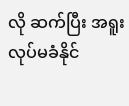လို ဆက်ပြီး အရူးလုပ်မခံနိုင်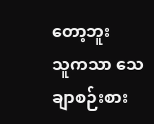တော့ဘူး
သူကသာ သေချာစဉ်းစား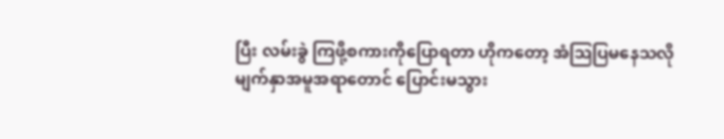ပြီး လမ်းခွဲ ကြဖို့စကားကိုပြောရတာ ဟိုကတော့ အံသြပြမနေသလို မျက်နှာအမူအရာတောင် ပြောင်းမသွား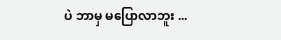ပဲ ဘာမှ မပြောလာဘူး ...